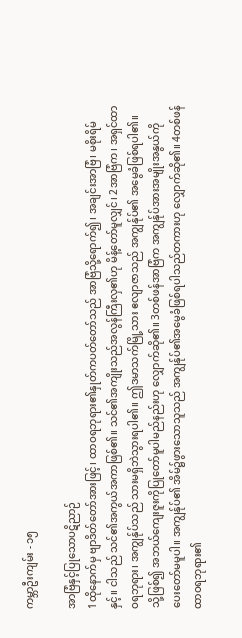ကမ္ဘာဦးကျမ်း - ၁၅

အာဗြံနှင့်ပြုသောပဋိညာဉ်
1ထိုနောက်မှ ဗျာဒိတ်တော်အားဖြင့်၊ ထာဝရဘုရား၏နှုတ်ကပတ်တော်သည် အာဗြံသို့ရောက်၍၊ အချင်းအာဗြံ၊ မစိုးရိမ်နှင့်။ ငါသည် သင်၏အကွယ်အကာဖြစ်၏။ သင်၏အကျိုးသည်အလွန်ကြီးလှ၏ဟု မိန့်တော်မူလျှင်၊ 2အာဗြံက၊ အရှင်ထာဝရဘုရား၊ အကျွန်ုပ်သည် သားမရှိဘဲသွားရပါ၏။ ဤဒမာသက်မြို့သား ဧလျာဇာသည် အကျွန်ုပ်၏ အမွေခံဖြစ်ရပါ၏။ သို့ဖြစ်၍ အဘယ်ကျေးဇူးကိုပြုတော်မူပါမည်နည်းဟု လျှောက်ဆို၏။ 3တစ်ဖန်အာဗြံက အကျွန်ုပ်အားအမျိုးအနွယ်ကို ပေးတော်မမူပါ။ အကျွန်ုပ်၏ အိမ်၌ဖွားသောသူသည် အကျွန်ုပ်၏အမွေခံဖြစ်ရပါသည်တကားဟု လျှောက်ဆို၏။ 4တစ်ဖန် ထာဝရဘုရား၏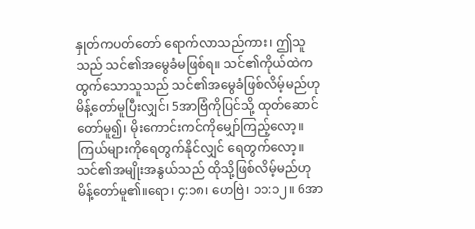နှုတ်ကပတ်တော် ရောက်လာသည်ကား၊ ဤသူသည် သင်၏အမွေခံမဖြစ်ရ။ သင်၏ကိုယ်ထဲကထွက်သောသူသည် သင်၏အမွေခံဖြစ်လိမ့်မည်ဟု မိန့်တော်မူပြီးလျှင်၊ 5အာဗြံကိုပြင်သို့ ထုတ်ဆောင်တော်မူ၍၊ မိုးကောင်းကင်ကိုမျှော်ကြည့်လော့။ ကြယ်များကိုရေတွက်နိုင်လျှင် ရေတွက်လော့။ သင်၏အမျိုးအနွယ်သည် ထိုသို့ဖြစ်လိမ့်မည်ဟု မိန့်တော်မူ၏။ရော၊ ၄:၁၈၊ ဟေဗြဲ၊ ၁၁:၁၂။ 6အာ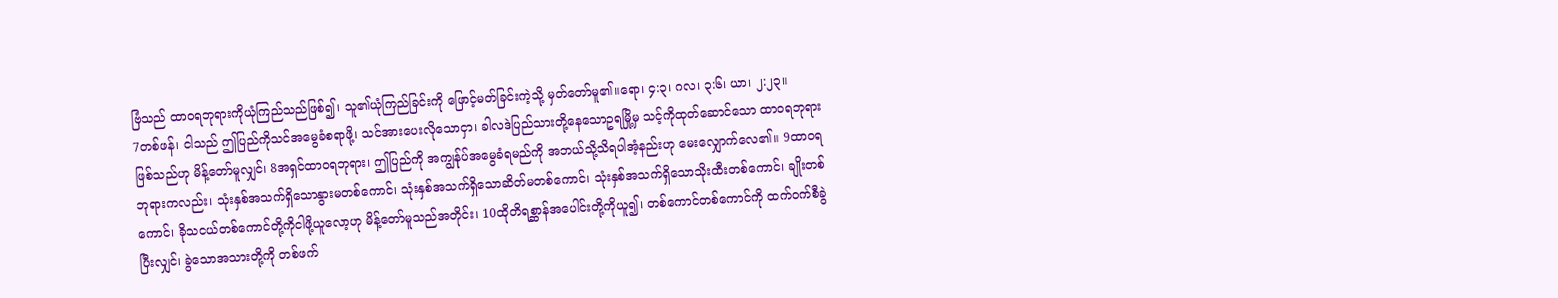ဗြံသည် ထာဝရဘုရားကိုယုံကြည်သည်ဖြစ်၍၊ သူ၏ယုံကြည်ခြင်းကို ဖြောင့်မတ်ခြင်းကဲ့သို့ မှတ်တော်မူ၏။ရော၊ ၄:၃၊ ဂလ၊ ၃:၆၊ ယာ၊ ၂:၂၃။
7တစ်ဖန်၊ ငါသည် ဤပြည်ကိုသင်အမွေခံစရာဖို့၊ သင်အားပေးလိုသောငှာ၊ ခါလဒဲပြည်သားတို့နေသောဥရမြို့မှ သင့်ကိုထုတ်ဆောင်သော ထာဝရဘုရားဖြစ်သည်ဟု မိန့်တော်မူလျှင်၊ 8အရှင်ထာဝရဘုရား၊ ဤပြည်ကို အကျွန်ုပ်အမွေခံရမည်ကို အဘယ်သို့သိရပါအံ့နည်းဟု မေးလျှောက်လေ၏။ 9ထာဝရဘုရားကလည်း၊ သုံးနှစ်အသက်ရှိသောနွားမတစ်ကောင်၊ သုံးနှစ်အသက်ရှိသောဆိတ်မတစ်ကောင်၊ သုံးနှစ်အသက်ရှိသောသိုးထီးတစ်ကောင်၊ ချိုးတစ်ကောင်၊ ခိုသငယ်တစ်ကောင်တို့ကိုငါဖို့ယူလော့ဟု မိန့်တော်မူသည်အတိုင်း၊ 10ထိုတိရစ္ဆာန်အပေါင်းတို့ကိုယူ၍၊ တစ်ကောင်တစ်ကောင်ကို ထက်ဝက်စီခွဲပြီးလျှင်၊ ခွဲသောအသားတို့ကို တစ်ဖက်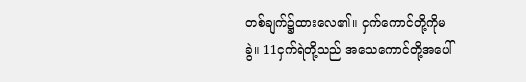တစ်ချက်၌ထားလေ၏။ ငှက်ကောင်တို့ကိုမခွဲ။ 11ငှက်ရဲတို့သည် အသေကောင်တို့အပေါ်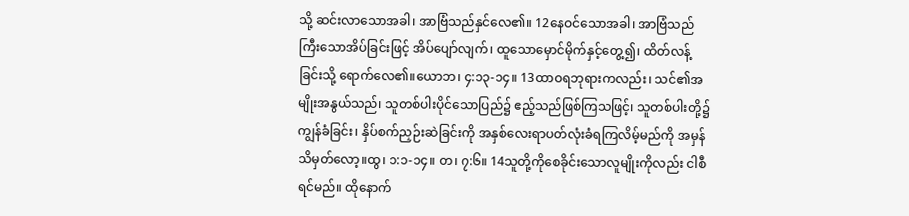သို့ ဆင်းလာသောအခါ၊ အာဗြံသည်နှင်လေ၏။ 12နေဝင်သောအခါ၊ အာဗြံသည် ကြီးသောအိပ်ခြင်းဖြင့် အိပ်ပျော်လျက်၊ ထူသောမှောင်မိုက်နှင့်တွေ့၍၊ ထိတ်လန့်ခြင်းသို့ ရောက်လေ၏။ယောဘ၊ ၄:၁၃-၁၄။ 13ထာဝရဘုရားကလည်း၊ သင်၏အမျိုးအနွယ်သည်၊ သူတစ်ပါးပိုင်သောပြည်၌ ဧည့်သည်ဖြစ်ကြသဖြင့်၊ သူတစ်ပါးတို့၌ကျွန်ခံခြင်း၊ နှိပ်စက်ညှဉ်းဆဲခြင်းကို အနှစ်လေးရာပတ်လုံးခံရကြလိမ့်မည်ကို အမှန်သိမှတ်လော့။ထွ၊ ၁:၁-၁၄။ တ၊ ၇:၆။ 14သူတို့ကိုစေခိုင်းသောလူမျိုးကိုလည်း ငါစီရင်မည်။ ထိုနောက်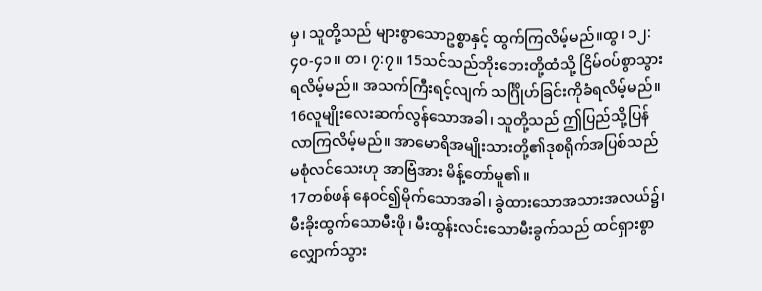မှ၊ သူတို့သည် များစွာသောဥစ္စာနှင့် ထွက်ကြလိမ့်မည်။ထွ၊ ၁၂:၄၀-၄၁။ တ၊ ၇:၇။ 15သင်သည်ဘိုးဘေးတို့ထံသို့ ငြိမ်ဝပ်စွာသွားရလိမ့်မည်။ အသက်ကြီးရင့်လျက် သင်္ဂြိုဟ်ခြင်းကိုခံရလိမ့်မည်။ 16လူမျိုးလေးဆက်လွန်သောအခါ၊ သူတို့သည် ဤပြည်သို့ပြန်လာကြလိမ့်မည်။ အာမောရိအမျိုးသားတို့၏ဒုစရိုက်အပြစ်သည် မစုံလင်သေးဟု အာဗြံအား မိန့်တော်မူ၏။
17တစ်ဖန် နေဝင်၍မိုက်သောအခါ၊ ခွဲထားသောအသားအလယ်၌၊ မီးခိုးထွက်သောမီးဖို၊ မီးထွန်းလင်းသောမီးခွက်သည် ထင်ရှားစွာလျှောက်သွား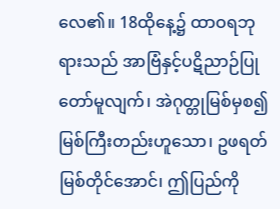လေ၏။ 18ထိုနေ့၌ ထာဝရဘုရားသည် အာဗြံနှင့်ပဋိညာဉ်ပြုတော်မူလျက်၊ အဲဂုတ္တုမြစ်မှစ၍ မြစ်ကြီးတည်းဟူသော၊ ဥဖရတ်မြစ်တိုင်အောင်၊ ဤပြည်ကို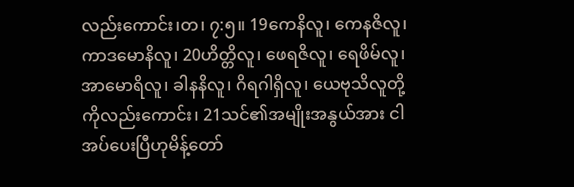လည်းကောင်း၊တ၊ ၇:၅။ 19ကေနိလူ၊ ကေနဇိလူ၊ ကာဒမောနိလူ၊ 20ဟိတ္တိလူ၊ ဖေရဇိလူ၊ ရေဖိမ်လူ၊ အာမောရိလူ၊ ခါနနိလူ၊ ဂိရဂါရှိလူ၊ ယေဗုသိလူတို့ကိုလည်းကောင်း၊ 21သင်၏အမျိုးအနွယ်အား ငါအပ်ပေးပြီဟုမိန့်တော်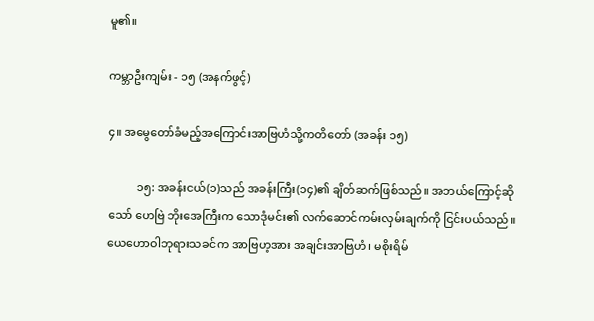မူ၏။

ကမ္ဘာဦးကျမ်း - ၁၅ (အနက်ဖွင့်)

၄။ အမွေတော်ခံမည့်အကြောင်းအာဗြဟံသို့ကတိတော် (အခန်း ၁၅)

          ၁၅: အခန်းငယ်(၁)သည် အခန်းကြီး(၁၄)၏ ချိတ်ဆက်ဖြစ်သည်။ အဘယ်ကြောင့်ဆိုသော် ဟေဗြဲ ဘိုးအေကြီးက သောဒုံမင်း၏ လက်ဆောင်ကမ်းလှမ်းချက်ကို ငြင်းပယ်သည်။ ယေဟောဝါဘုရားသခင်က အာဗြဟ့အား အချင်းအာဗြဟံ၊ မစိုးရိမ်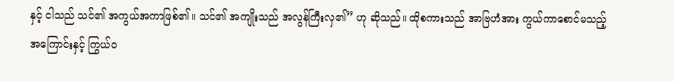နှင့် ငါသည် သင်၏ အကွယ်အကာဖြစ်၏။ သင်၏ အကျိုးသည် အလွန်ကြီးလှ၏” ဟု ဆိုသည်။ ထိုစကားသည် အာဗြဟံအား ကွယ်ကာစောင်မသည့် အကြောင်းနှင့် ကြွယ်ဝ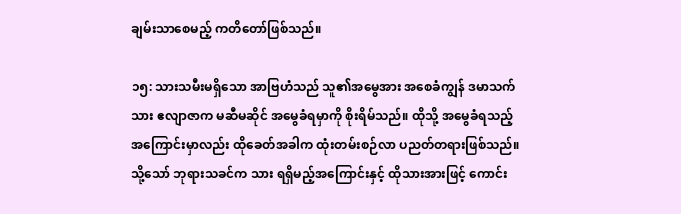ချမ်းသာစေမည့် ကတိတော်ဖြစ်သည်။

၁၅: သားသမီးမရှိသော အာဗြဟံသည် သူ၏အမွေအား အစေခံကျွန် ဒမာသက်သား ဧလျာဇာက မဆီမဆိုင် အမွေခံရမှာကို စိုးရိမ်သည်။ ထိုသို့ အမွေခံရသည့်အကြောင်းမှာလည်း ထိုခေတ်အခါက ထုံးတမ်းစဉ်လာ ပညတ်တရားဖြစ်သည်။ သို့သော် ဘုရားသခင်က သား ရရှိမည့်အကြောင်းနှင့် ထိုသားအားဖြင့် ကောင်း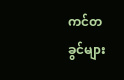ကင်တခွင်များ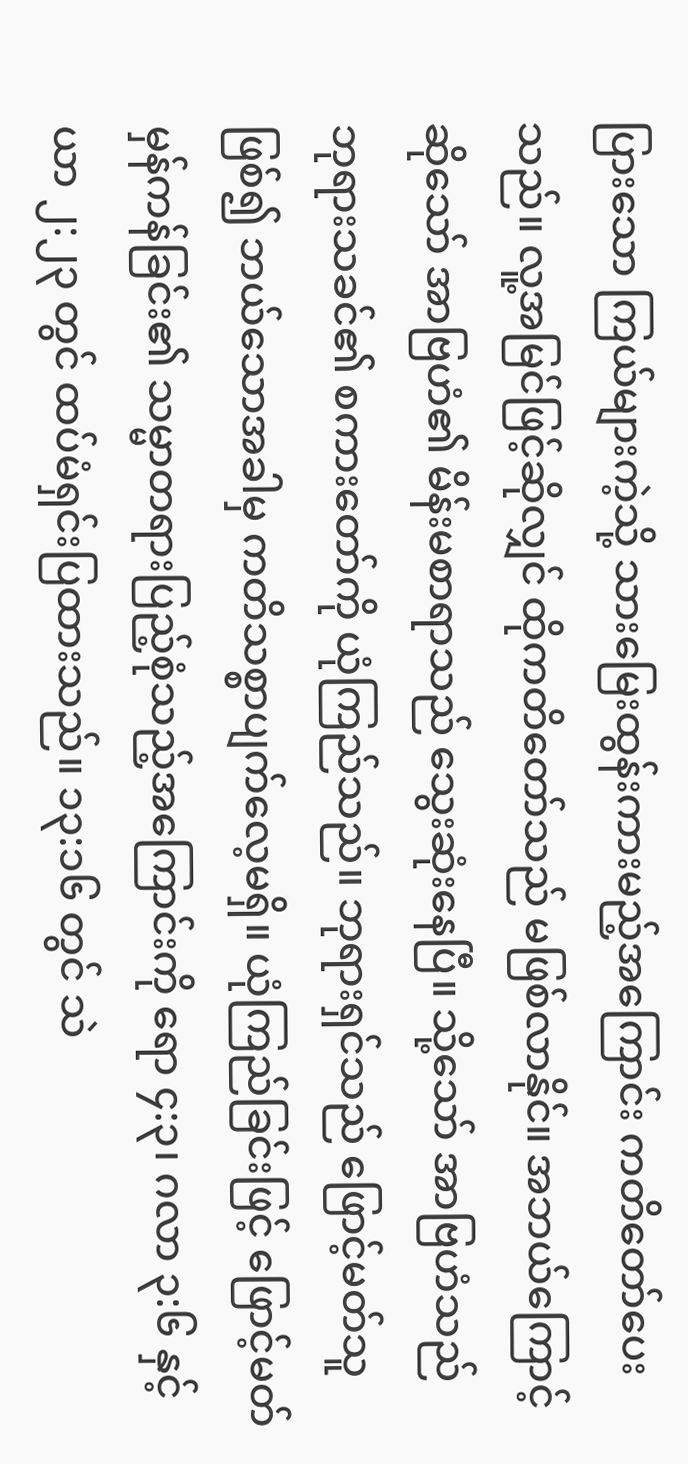ပြားသော ကြယ်များကဲ့သို့ သားမြေးထွန်းကားမည့်အကြောင်း ကတိတော်ပေးသည်။ လူ့အမြင်ဖြင့်ဆိုလျှင် ထိုကတိတော်သည် မဖြစ်လာနိုင်။ အဘယ်ကြောင့်ဆိုသော် အာဗြဟံ၏ မိန်းမစာရာသည် သွေးဆုံးနေပြီ။ သို့သော် အာဗြဟံသည် ဘုရားသခင်၏ စကားတော်ကို ယုံကြည်သည်။ ဘုရားရှင်သည် ဖြောင့်မတ်သူဖြစ်၍ ဘယ်သောအခါမှ ကတိသစ္စာပျက်လေ့မရှိ။ ယုံကြည်ခြင်းဖြင့် ဖြောင့်မတ်မှန်ကန်ခြင်း၏ သမ္မာတရားပြည့်စုံသည့်အကြောင်းကို ရော ၄:၃၊ ဂလာ ၃:၆ နှင့် ယာ ၂:၂၃ တွင် ထပ်မံရှင်းပြထားသည်။ ၁၃:၁၆ တွင် သဲ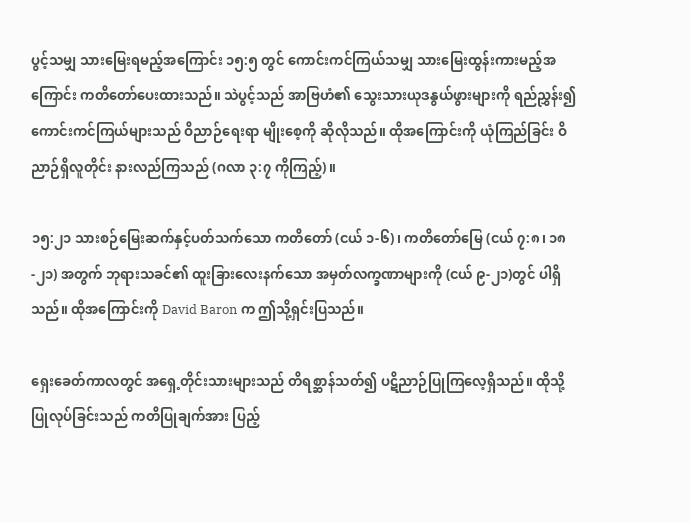ပွင့်သမျှ သားမြေးရမည့်အကြောင်း ၁၅:၅ တွင် ကောင်းကင်ကြယ်သမျှ သားမြေးထွန်းကားမည့်အကြောင်း ကတိတော်ပေးထားသည်။ သဲပွင့်သည် အာဗြဟံ၏ သွေးသားယုဒနွယ်ဖွားများကို ရည်ညွှန်း၍ ကောင်းကင်ကြယ်များသည် ဝိညာဉ်ရေးရာ မျိုးစေ့ကို ဆိုလိုသည်။ ထိုအကြောင်းကို ယုံကြည်ခြင်း ဝိညာဉ်ရှိလူတိုင်း နားလည်ကြသည် (ဂလာ ၃:၇ ကိုကြည့်)။

၁၅:၂၁ သားစဉ်မြေးဆက်နှင့်ပတ်သက်သော ကတိတော် (ငယ် ၁-၆)၊ ကတိတော်မြေ (ငယ် ၇:၈၊ ၁၈-၂၁) အတွက် ဘုရားသခင်၏ ထူးခြားလေးနက်သော အမှတ်လက္ခဏာများကို (ငယ် ၉-၂၁)တွင် ပါရှိသည်။ ထိုအကြောင်းကို David Baron က ဤသို့ရှင်းပြသည်။

ရှေးခေတ်ကာလတွင် အရှေ့တိုင်းသားများသည် တိရစ္ဆာန်သတ်၍ ပဋိညာဉ်ပြုကြလေ့ရှိသည်။ ထိုသို့ ပြုလုပ်ခြင်းသည် ကတိပြုချက်အား ပြည့်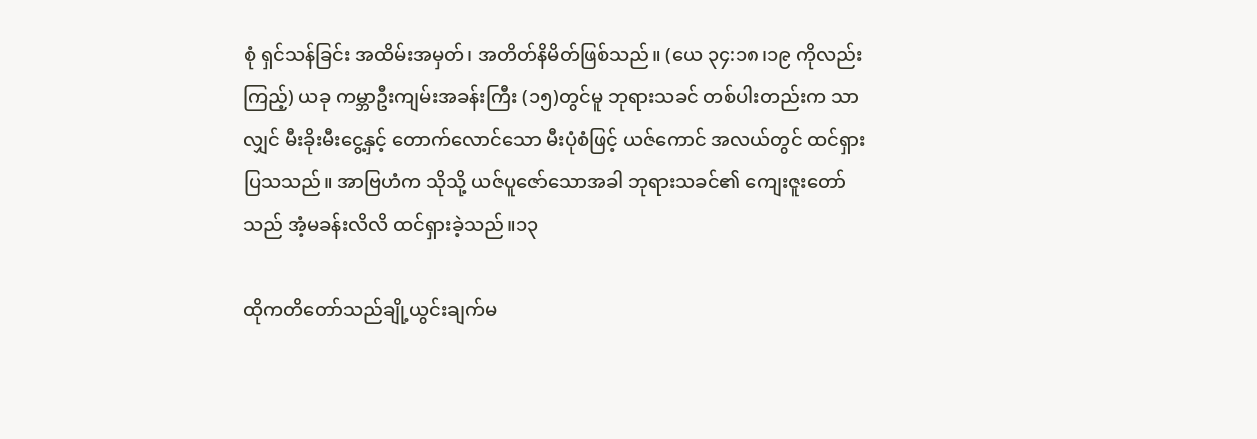စုံ ရှင်သန်ခြင်း အထိမ်းအမှတ်၊ အတိတ်နိမိတ်ဖြစ်သည်။ (ယေ ၃၄:၁၈၊၁၉ ကိုလည်းကြည့်) ယခု ကမ္ဘာဦးကျမ်းအခန်းကြီး (၁၅)တွင်မူ ဘုရားသခင် တစ်ပါးတည်းက သာလျှင် မီးခိုးမီးငွေ့နှင့် တောက်လောင်သော မီးပုံစံဖြင့် ယဇ်ကောင် အလယ်တွင် ထင်ရှားပြသသည်။ အာဗြဟံက သိုသို့ ယဇ်ပူဇော်သောအခါ ဘုရားသခင်၏ ကျေးဇူးတော်သည် အံ့မခန်းလိလိ ထင်ရှားခဲ့သည်။၁၃

ထိုကတိတော်သည်ချို့ယွင်းချက်မ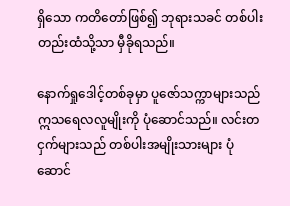ရှိသော ကတိတော်ဖြစ်၍ ဘုရားသခင် တစ်ပါးတည်းထံသို့သာ မှီခိုရသည်။

နောက်ရှုဒေါင့်တစ်ခုမှာ ပူဇော်သက္ကာများသည် ဣသရေလလူမျိုးကို ပုံဆောင်သည်။ လင်းတငှက်များသည် တစ်ပါးအမျိုးသားများ ပုံဆောင်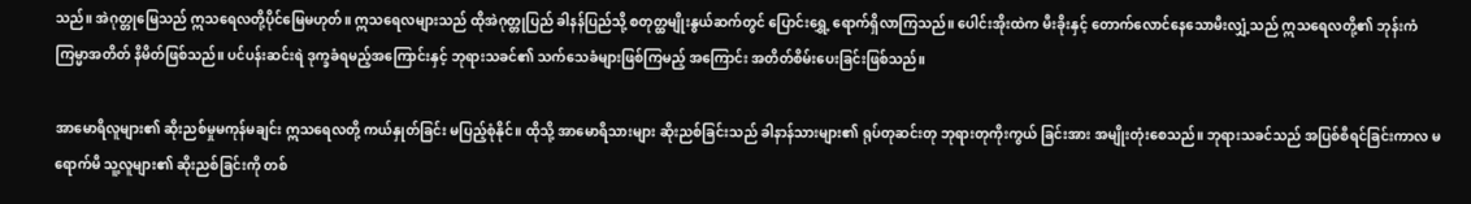သည်။ အဲဂုတ္တုမြေသည် ဣသရေလတို့ပိုင်မြေမဟုတ်။ ဣသရေလများသည် ထိုအဲဂုတ္တုပြည် ခါနန်ပြည်သို့ စတုတ္ထမျိုးနွယ်ဆက်တွင် ပြောင်းရွှေ့ ရောက်ရှိလာကြသည်။ ပေါင်းအိုးထဲက မီးခိုးနှင့် တောက်လောင်နေသောမီးလျှံ့သည် ဣသရေလတို့၏ ဘုန်းကံကြမ္မာအတိတ် နိမိတ်ဖြစ်သည်။ ပင်ပန်းဆင်းရဲ ဒုက္ခခံရမည့်အကြောင်းနှင့် ဘုရားသခင်၏ သက်သေခံများဖြစ်ကြမည့် အကြောင်း အတိတ်စိမ်းပေးခြင်းဖြစ်သည်။

အာမောရိလူများ၏ ဆိုးညစ်မှုမကုန်မချင်း ဣသရေလတို့ ကယ်နှုတ်ခြင်း မပြည့်စုံနိုင်။ ထိုသို့ အာမောရိသားများ ဆိုးညစ်ခြင်းသည် ခါနာန်သားများ၏ ရုပ်တုဆင်းတု ဘုရားတုကိုးကွယ် ခြင်းအား အမျိုးတုံးစေသည်။ ဘုရားသခင်သည် အပြစ်စီရင်ခြင်းကာလ မရောက်မီ သူ့လူများ၏ ဆိုးညစ်ခြင်းကို တစ်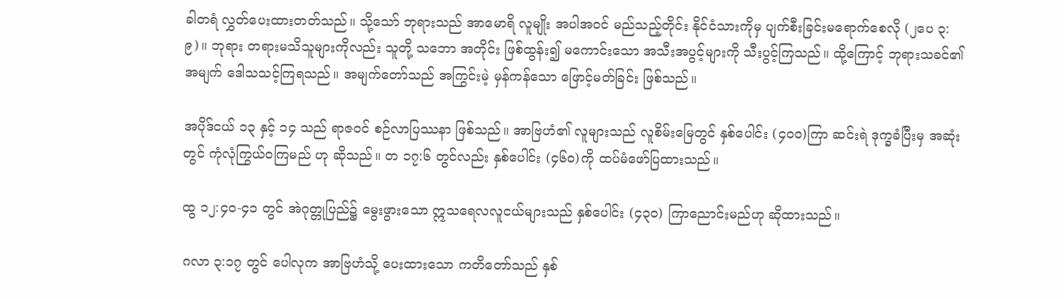ခါတရံ လွှတ်ပေးထားတတ်သည်။ သို့သော် ဘုရားသည် အာမောရိ လူမျိုး အပါအဝင် မည်သည့်တိုင်း နိုင်ငံသားကိုမှ ပျက်စီးခြင်းမရောက်စေလို (၂ပေ ၃:၉)။ ဘုရား တရားမသိသူများကိုလည်း သူတို့ သဘော အတိုင်း ဖြစ်ထွန်း၍ မကောင်းသော အသီးအပွင့်များကို သီးပွင့်ကြသည်။ ထို့ကြောင့် ဘုရားသခင်၏ အမျက် ဒေါသသင့်ကြရသည်။ အမျက်တော်သည် အကြွင်းမဲ့ မှန်ကန်သော ဖြောင့်မတ်ခြင်း ဖြစ်သည်။

အပိုဒ်ငယ် ၁၃ နှင့် ၁၄ သည် ရာဇဝင် စဉ်လာပြဿနာ ဖြစ်သည်။ အာဗြဟံ၏ လူများသည် လူစိမ်းမြေတွင် နှစ်ပေါင်း (၄၀၀)ကြာ ဆင်းရဲ ဒုက္ခခံပြီးမှ အဆုံးတွင် ကုံလုံကြွယ်ဝကြမည် ဟု ဆိုသည်။ တ ၁၇:၆ တွင်လည်း နှစ်ပေါင်း (၄၆၀)ကို ထပ်မံဖော်ပြထားသည်။

ထွ ၁၂:၄၀-၄၁ တွင် အဲဂုတ္တုပြည်၌ မွေးဖွားသော ဣသရေလလူငယ်များသည် နှစ်ပေါင်း (၄၃၀) ကြာညောင်းမည်ဟု ဆိုထားသည်။

ဂလာ ၃:၁၇ တွင် ပေါလုက အာဗြဟံသို့ ပေးထားသော ကတိတော်သည် နှစ်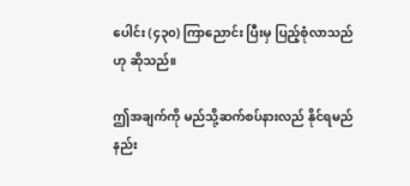ပေါင်း (၄၃၀) ကြာညောင်း ပြီးမှ ပြည့်စုံလာသည်ဟု ဆိုသည်။

ဤအချက်ကို မည်သို့ဆက်စပ်နားလည် နိုင်ရမည်နည်း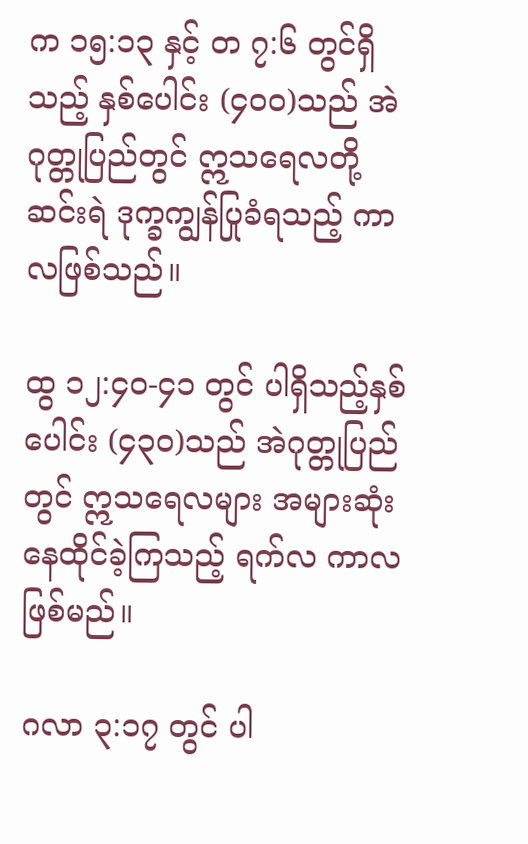က ၁၅:၁၃ နှင့် တ ၇:၆ တွင်ရှိသည့် နှစ်ပေါင်း (၄၀၀)သည် အဲဂုတ္တုပြည်တွင် ဣသရေလတို့ ဆင်းရဲ ဒုက္ခကျွန်ပြုခံရသည့် ကာလဖြစ်သည်။

ထွ ၁၂:၄၀-၄၁ တွင် ပါရှိသည့်နှစ်ပေါင်း (၄၃၀)သည် အဲဂုတ္တုပြည်တွင် ဣသရေလများ အများဆုံး နေထိုင်ခဲ့ကြသည့် ရက်လ ကာလဖြစ်မည်။

ဂလာ ၃:၁၇ တွင် ပါ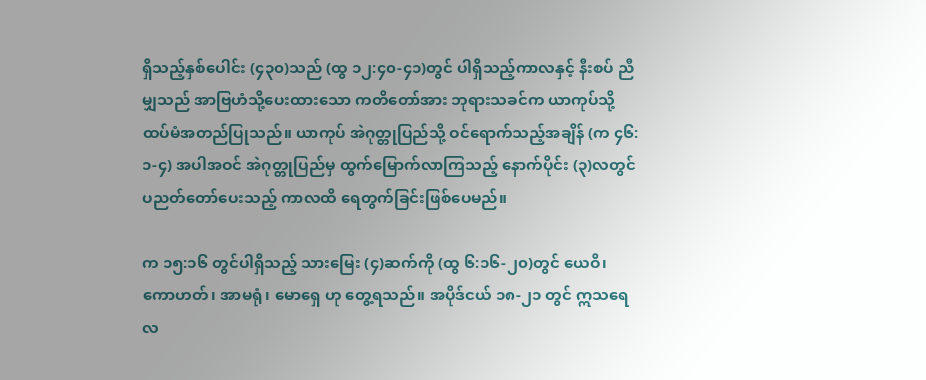ရှိသည့်နှစ်ပေါင်း (၄၃၀)သည် (ထွ ၁၂:၄၀-၄၁)တွင် ပါရှိသည့်ကာလနှင့် နီးစပ် ညီမျှသည် အာဗြဟံသို့ပေးထားသော ကတိတော်အား ဘုရားသခင်က ယာကုပ်သို့ ထပ်မံအတည်ပြုသည်။ ယာကုပ် အဲဂုတ္တုပြည်သို့ ဝင်ရောက်သည့်အချိန် (က ၄၆:၁-၄) အပါအဝင် အဲဂုတ္တုပြည်မှ ထွက်မြောက်လာကြသည့် နောက်ပိုင်း (၃)လတွင် ပညတ်တော်ပေးသည့် ကာလထိ ရေတွက်ခြင်းဖြစ်ပေမည်။

က ၁၅:၁၆ တွင်ပါရှိသည့် သားမြေး (၄)ဆက်ကို (ထွ ၆:၁၆-၂၀)တွင် ယေဝိ၊ ကောဟတ်၊ အာမရုံ၊ မောရှေ ဟု တွေ့ရသည်။ အပိုဒ်ငယ် ၁၈-၂၁ တွင် ဣသရေလ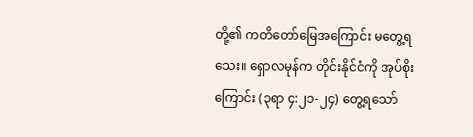တို့၏ ကတိတော်မြေအကြောင်း မတွေ့ရသေး။ ရှောလမုန်က တိုင်းနိုင်ငံကို အုပ်စိုးကြောင်း (၃ရာ ၄:၂၁-၂၄) တွေ့ရသော်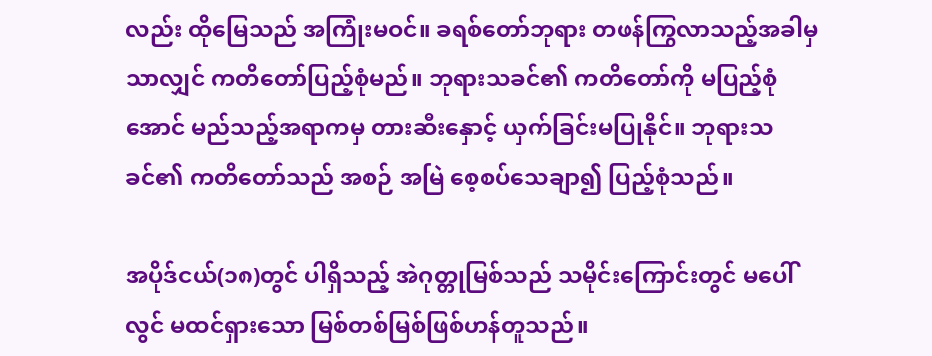လည်း ထိုမြေသည် အကြုံးမဝင်။ ခရစ်တော်ဘုရား တဖန်ကြွလာသည့်အခါမှ သာလျှင် ကတိတော်ပြည့်စုံမည်။ ဘုရားသခင်၏ ကတိတော်ကို မပြည့်စုံအောင် မည်သည့်အရာကမှ တားဆီးနှောင့် ယှက်ခြင်းမပြုနိုင်။ ဘုရားသခင်၏ ကတိတော်သည် အစဉ် အမြဲ စေ့စပ်သေချာ၍ ပြည့်စုံသည်။

အပိုဒ်ငယ်(၁၈)တွင် ပါရှိသည့် အဲဂုတ္တုမြစ်သည် သမိုင်းကြောင်းတွင် မပေါ်လွင် မထင်ရှားသော မြစ်တစ်မြစ်ဖြစ်ဟန်တူသည်။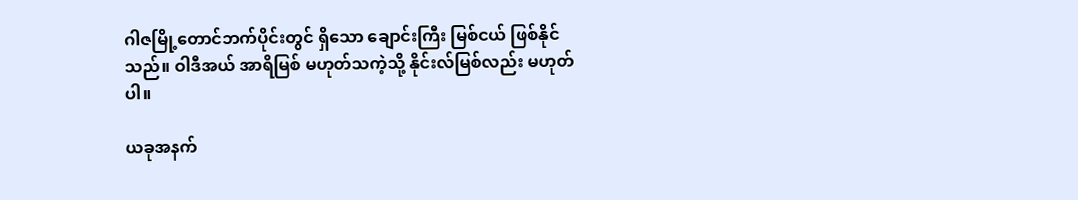ဂါဇမြို့တောင်ဘက်ပိုင်းတွင် ရှိသော ချောင်းကြီး မြစ်ငယ် ဖြစ်နိုင်သည်။ ဝါဒီအယ် အာရိမြစ် မဟုတ်သကဲ့သို့ နိုင်းလ်မြစ်လည်း မဟုတ်ပါ။

ယခုအနက်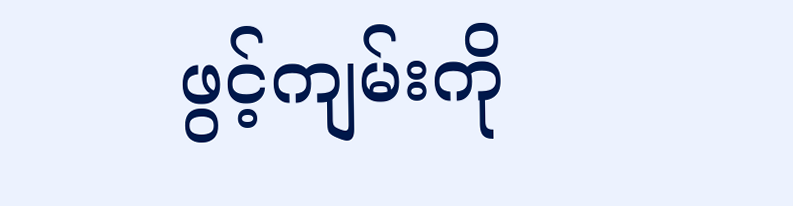ဖွင့်ကျမ်းကို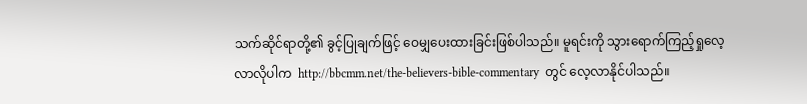သက်ဆိုင်ရာတို့၏ ခွင့်ပြုချက်ဖြင့် ဝေမျှပေးထားခြင်းဖြစ်ပါသည်။ မူရင်းကို သွားရောက်ကြည့်ရှုလေ့လာလိုပါက  http://bbcmm.net/the-believers-bible-commentary  တွင် လေ့လာနိုင်ပါသည်။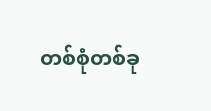တစ်စုံတစ်ခု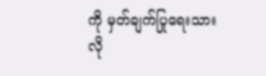ကို မှတ်ချက်ပြုရေးသားလို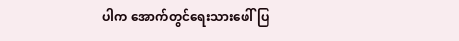ပါက အောက်တွင်ရေးသားဖေါ်ပြ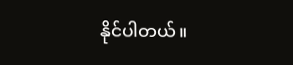နိုင်ပါတယ်။